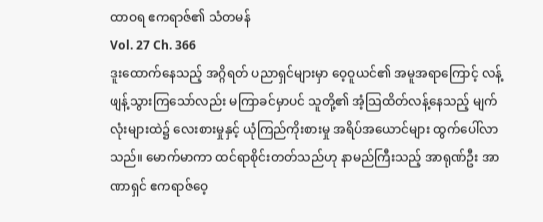ထာဝရ ဧကရာဇ်၏ သံတမန်
Vol. 27 Ch. 366
ဒူးထောက်နေသည့် အဂ္ဂိရတ် ပညာရှင်များမှာ ဝေ့ဝူယင်၏ အမူအရာကြောင့် လန့်ဖျန့်သွားကြသော်လည်း မကြာခင်မှာပင် သူတို့၏ အံ့သြထိတ်လန့်နေသည့် မျက်လုံးများထဲ၌ လေးစားမှုနှင့် ယုံကြည်ကိုးစားမှု အရိပ်အယောင်များ ထွက်ပေါ်လာသည်။ မောက်မာကာ ထင်ရာစိုင်းတတ်သည်ဟု နာမည်ကြီးသည့် အာရုဏ်ဦး အာဏာရှင် ဧကရာဇ်ဝေ့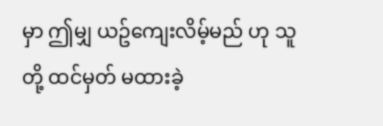မှာ ဤမျှ ယဥ်ကျေးလိမ့်မည် ဟု သူတို့ ထင်မှတ် မထားခဲ့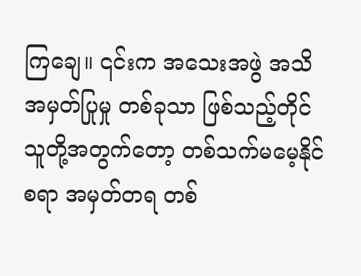ကြချေ။ ၎င်းက အသေးအဖွဲ အသိအမှတ်ပြုမှု တစ်ခုသာ ဖြစ်သည့်တိုင် သူတို့အတွက်တော့ တစ်သက်မမေ့နိုင်စရာ အမှတ်တရ တစ်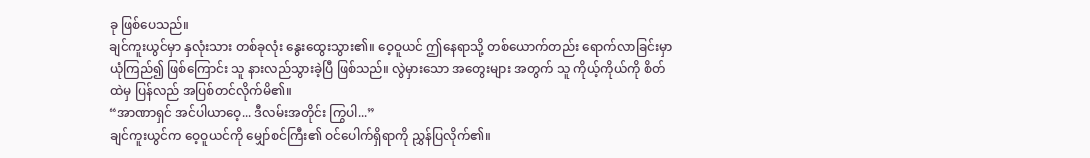ခု ဖြစ်ပေသည်။
ချင်ကူးယွင်မှာ နှလုံးသား တစ်ခုလုံး နွေးထွေးသွား၏။ ဝေ့ဝူယင် ဤနေရာသို့ တစ်ယောက်တည်း ရောက်လာခြင်းမှာ ယုံကြည်၍ ဖြစ်ကြောင်း သူ နားလည်သွားခဲ့ပြီ ဖြစ်သည်။ လွဲမှားသော အတွေးများ အတွက် သူ ကိုယ့်ကိုယ်ကို စိတ်ထဲမှ ပြန်လည် အပြစ်တင်လိုက်မိ၏။
“အာဏာရှင် အင်ပါယာဝေ့... ဒီလမ်းအတိုင်း ကြွပါ...”
ချင်ကူးယွင်က ဝေ့ဝူယင်ကို မျှော်စင်ကြီး၏ ဝင်ပေါက်ရှိရာကို ညွှန်ပြလိုက်၏။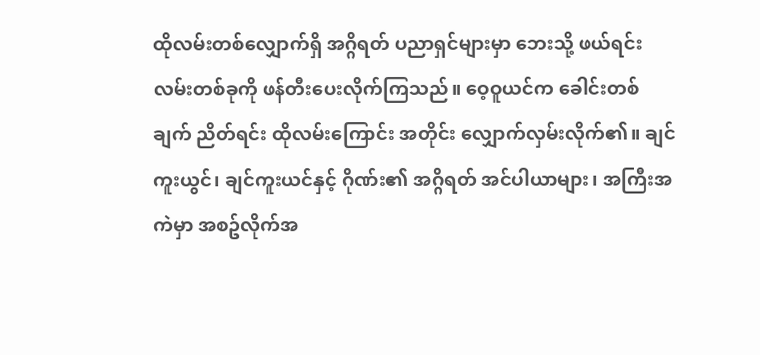ထိုလမ်းတစ်လျှောက်ရှိ အဂ္ဂိရတ် ပညာရှင်များမှာ ဘေးသို့ ဖယ်ရင်း လမ်းတစ်ခုကို ဖန်တီးပေးလိုက်ကြသည်။ ဝေ့ဝူယင်က ခေါင်းတစ်ချက် ညိတ်ရင်း ထိုလမ်းကြောင်း အတိုင်း လျှောက်လှမ်းလိုက်၏။ ချင်ကူးယွင်၊ ချင်ကူးယင်နှင့် ဂိုဏ်း၏ အဂ္ဂိရတ် အင်ပါယာများ၊ အကြီးအကဲမှာ အစဥ်လိုက်အ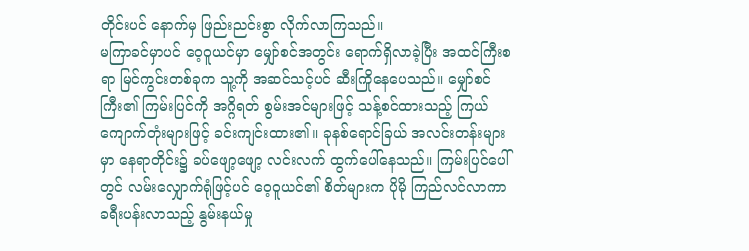တိုင်းပင် နောက်မှ ဖြည်းညင်းစွာ လိုက်လာကြသည်။
မကြာခင်မှာပင် ဝေ့ဝူယင်မှာ မျှော်စင်အတွင်း ရောက်ရှိလာခဲ့ပြီး အထင်ကြီးစရာ မြင်ကွင်းတစ်ခုက သူ့ကို အဆင်သင့်ပင် ဆီးကြိုနေပေသည်။ မျှော်စင်ကြီး၏ ကြမ်းပြင်ကို အဂ္ဂိရတ် စွမ်းအင်များဖြင့် သန့်စင်ထားသည့် ကြယ်ကျောက်တုံးများဖြင့် ခင်းကျင်းထား၏။ ခုနစ်ရောင်ခြယ် အလင်းတန်းများမှာ နေရာတိုင်း၌ ခပ်ဖျော့ဖျော့ လင်းလက် ထွက်ပေါ်နေသည်။ ကြမ်းပြင်ပေါ်တွင် လမ်းလျှောက်ရုံဖြင့်ပင် ဝေ့ဝူယင်၏ စိတ်များက ပိုမို ကြည်လင်လာကာ ခရီးပန်းလာသည့် နွမ်းနယ်မှု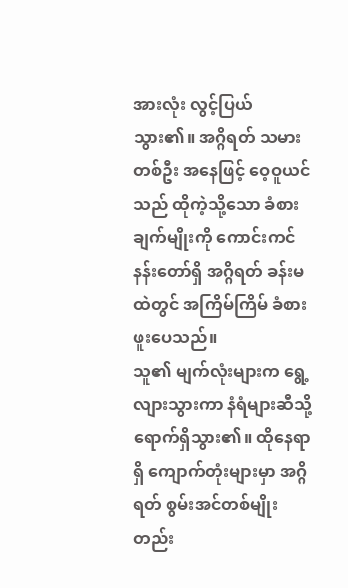အားလုံး လွင့်ပြယ်သွား၏။ အဂ္ဂိရတ် သမားတစ်ဦး အနေဖြင့် ဝေ့ဝူယင်သည် ထိုကဲ့သို့သော ခံစားချက်မျိုးကို ကောင်းကင်နန်းတော်ရှိ အဂ္ဂိရတ် ခန်းမထဲတွင် အကြိမ်ကြိမ် ခံစားဖူးပေသည်။
သူ၏ မျက်လုံးများက ရွေ့လျားသွားကာ နံရံများဆီသို့ ရောက်ရှိသွား၏။ ထိုနေရာရှိ ကျောက်တုံးများမှာ အဂ္ဂိရတ် စွမ်းအင်တစ်မျိုးတည်း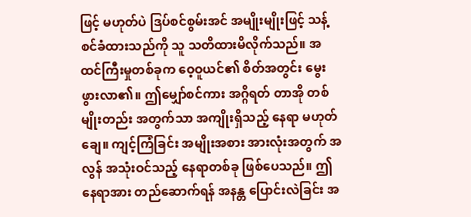ဖြင့် မဟုတ်ပဲ ဒြပ်စင်စွမ်းအင် အမျိုးမျိုးဖြင့် သန့်စင်ခံထားသည်ကို သူ သတိထားမိလိုက်သည်။ အထင်ကြီးမှုတစ်ခုက ဝေ့ဝူယင်၏ စိတ်အတွင်း မွေးဖွားလာ၏။ ဤမျှော်စင်ကား အဂ္ဂိရတ် တာအို တစ်မျိုးတည်း အတွက်သာ အကျိုးရှိသည့် နေရာ မဟုတ်ချေ။ ကျင့်ကြံခြင်း အမျိုးအစား အားလုံးအတွက် အလွန် အသုံးဝင်သည့် နေရာတစ်ခု ဖြစ်ပေသည်။ ဤနေရာအား တည်ဆောက်ရန် အနန္တ ပြောင်းလဲခြင်း အ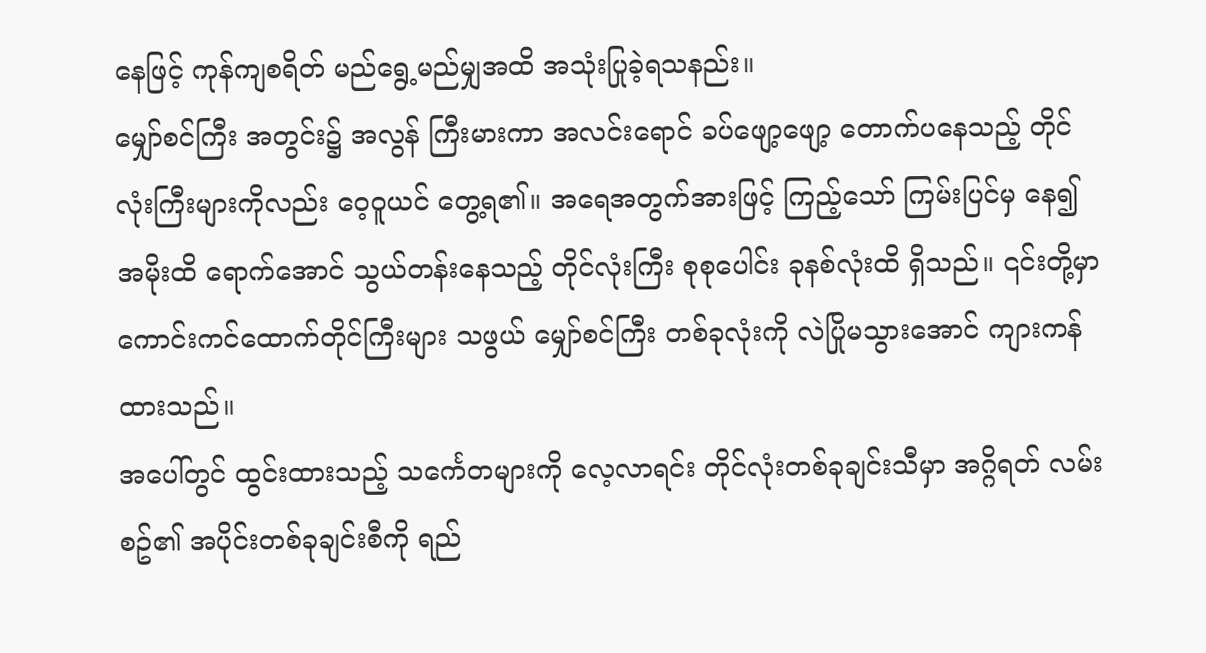နေဖြင့် ကုန်ကျစရိတ် မည်ရွေ့မည်မျှအထိ အသုံးပြုခဲ့ရသနည်း။
မျှော်စင်ကြီး အတွင်း၌ အလွန် ကြီးမားကာ အလင်းရောင် ခပ်ဖျော့ဖျော့ တောက်ပနေသည့် တိုင်လုံးကြီးများကိုလည်း ဝေ့ဝူယင် တွေ့ရ၏။ အရေအတွက်အားဖြင့် ကြည့်သော် ကြမ်းပြင်မှ နေ၍ အမိုးထိ ရောက်အောင် သွယ်တန်းနေသည့် တိုင်လုံးကြီး စုစုပေါင်း ခုနစ်လုံးထိ ရှိသည်။ ၎င်းတို့မှာ ကောင်းကင်ထောက်တိုင်ကြီးများ သဖွယ် မျှော်စင်ကြီး တစ်ခုလုံးကို လဲပြိုမသွားအောင် ကျားကန်ထားသည်။
အပေါ်တွင် ထွင်းထားသည့် သင်္ကေတများကို လေ့လာရင်း တိုင်လုံးတစ်ခုချင်းသီမှာ အဂ္ဂိရတ် လမ်းစဥ်၏ အပိုင်းတစ်ခုချင်းစီကို ရည်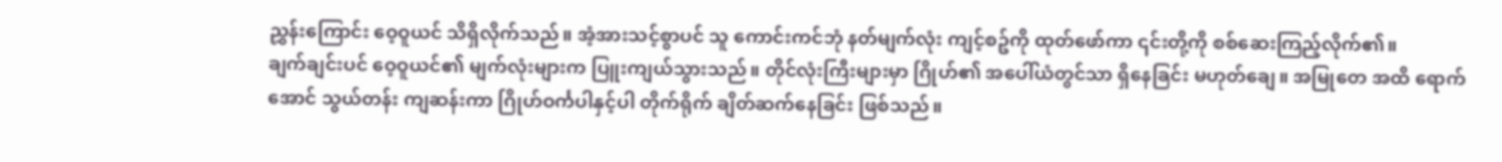ညွှန်းကြောင်း ဝေ့ဝူယင် သိရှိလိုက်သည်။ အံ့အားသင့်စွာပင် သူ ကောင်းကင်ဘုံ နတ်မျက်လုံး ကျင့်စဥ်ကို ထုတ်ဖော်ကာ ၎င်းတို့ကို စစ်ဆေးကြည့်လိုက်၏။
ချက်ချင်းပင် ဝေ့ဝူယင်၏ မျက်လုံးများက ပြူးကျယ်သွားသည်။ တိုင်လုံးကြီးများမှာ ဂြိုဟ်၏ အပေါ်ယံတွင်သာ ရှိနေခြင်း မဟုတ်ချေ။ အမြုတေ အထိ ရောက်အောင် သွယ်တန်း ကျဆန်းကာ ဂြိုဟ်ဝင်္ကပါနှင့်ပါ တိုက်ရိုက် ချိတ်ဆက်နေခြင်း ဖြစ်သည်။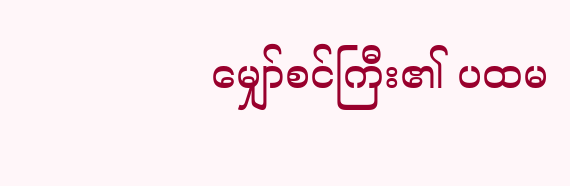မျှော်စင်ကြီး၏ ပထမ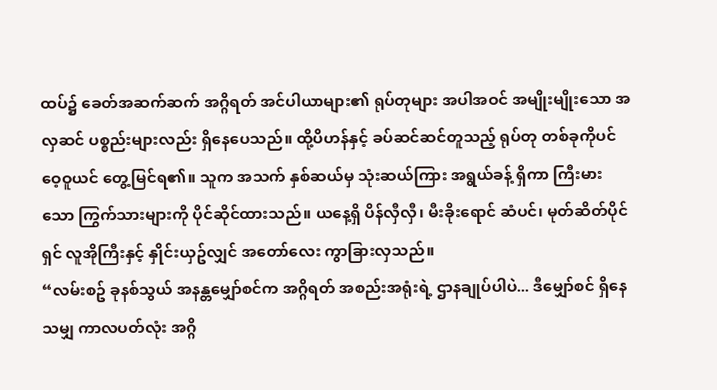ထပ်၌ ခေတ်အဆက်ဆက် အဂ္ဂိရတ် အင်ပါယာများ၏ ရုပ်တုများ အပါအဝင် အမျိုးမျိုးသော အလှဆင် ပစ္စည်းများလည်း ရှိနေပေသည်။ ထို့ပိဟန်နှင့် ခပ်ဆင်ဆင်တူသည့် ရုပ်တု တစ်ခုကိုပင် ဝေ့ဝူယင် တွေ့မြင်ရ၏။ သူက အသက် နှစ်ဆယ်မှ သုံးဆယ်ကြား အရွယ်ခန့် ရှိကာ ကြီးမားသော ကြွက်သားများကို ပိုင်ဆိုင်ထားသည်။ ယနေ့ရှိ ပိန်လှီလှီ၊ မီးခိုးရောင် ဆံပင်၊ မုတ်ဆိတ်ပိုင်ရှင် လူအိုကြီးနှင့် နှိုင်းယှဥ်လျှင် အတော်လေး ကွာခြားလှသည်။
“လမ်းစဥ် ခုနစ်သွယ် အနန္တမျှော်စင်က အဂ္ဂိရတ် အစည်းအရုံးရဲ့ ဌာနချုပ်ပါပဲ... ဒီမျှော်စင် ရှိနေသမျှ ကာလပတ်လုံး အဂ္ဂိ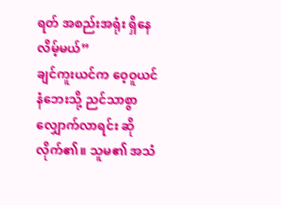ရတ် အစည်းအရုံး ရှိနေလိမ့်မယ်”
ချင်ကူးယင်က ဝေ့ဝူယင် နံဘေးသို့ ညင်သာစွာ လျှောက်လာရင်း ဆိုလိုက်၏။ သူမ၏ အသံ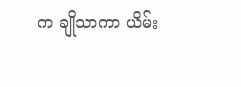က ချိုသာကာ ယိမ်း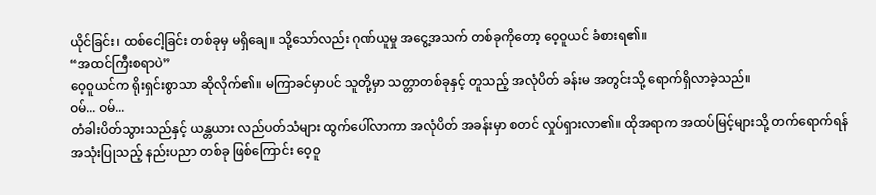ယိုင်ခြင်း၊ ထစ်ငေါ့ခြင်း တစ်ခုမှ မရှိချေ။ သို့သော်လည်း ဂုဏ်ယူမှု အငွေ့အသက် တစ်ခုကိုတော့ ဝေ့ဝူယင် ခံစားရ၏။
“အထင်ကြီးစရာပဲ”
ဝေ့ဝူယင်က ရိုးရှင်းစွာသာ ဆိုလိုက်၏။ မကြာခင်မှာပင် သူတို့မှာ သတ္တာတစ်ခုနှင့် တူသည့် အလုံပိတ် ခန်းမ အတွင်းသို့ ရောက်ရှိလာခဲ့သည်။
ဝမ်... ဝမ်...
တံခါးပိတ်သွားသည်နှင့် ယန္တယား လည်ပတ်သံများ ထွက်ပေါ်လာကာ အလုံပိတ် အခန်းမှာ စတင် လှုပ်ရှားလာ၏။ ထိုအရာက အထပ်မြင့်များသို့ တက်ရောက်ရန် အသုံးပြုသည့် နည်းပညာ တစ်ခု ဖြစ်ကြောင်း ဝေ့ဝူ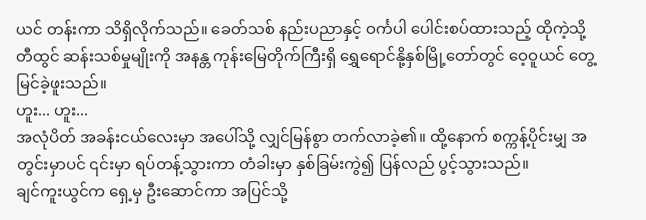ယင် တန်းကာ သိရှိလိုက်သည်။ ခေတ်သစ် နည်းပညာနှင့် ဝင်္ကပါ ပေါင်းစပ်ထားသည့် ထိုကဲ့သို့ တီထွင် ဆန်းသစ်မှုမျိုးကို အနန္တ ကုန်းမြေတိုက်ကြီးရှိ ရွှေရောင်နို့နှစ်မြို့တော်တွင် ဝေ့ဝူယင် တွေ့မြင်ခဲ့ဖူးသည်။
ဟူး... ဟူး...
အလုံပိတ် အခန်းငယ်လေးမှာ အပေါ်သို့ လျှင်မြန်စွာ တက်လာခဲ့၏။ ထို့နောက် စက္ကန့်ပိုင်းမျှ အတွင်းမှာပင် ၎င်းမှာ ရပ်တန့်သွားကာ တံခါးမှာ နှစ်ခြမ်းကွဲ၍ ပြန်လည် ပွင့်သွားသည်။
ချင်ကူးယွင်က ရှေ့မှ ဦးဆောင်ကာ အပြင်သို့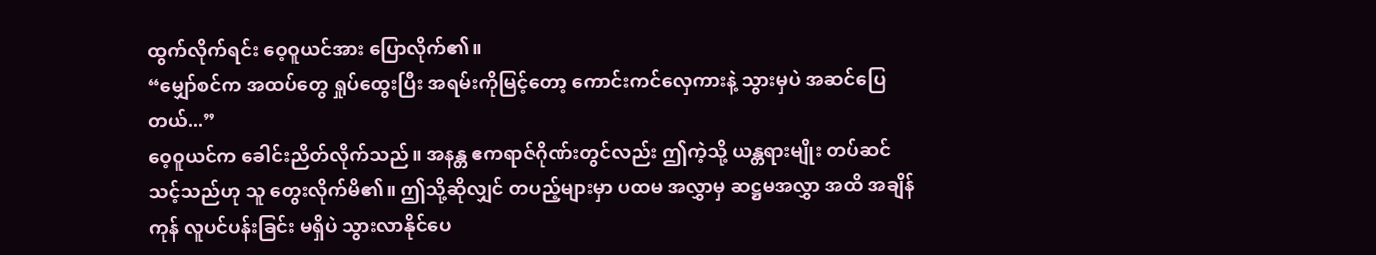ထွက်လိုက်ရင်း ဝေ့ဝူယင်အား ပြောလိုက်၏။
“မျှော်စင်က အထပ်တွေ ရှုပ်ထွေးပြီး အရမ်းကိုမြင့်တော့ ကောင်းကင်လှေကားနဲ့ သွားမှပဲ အဆင်ပြေတယ်...”
ဝေ့ဝူယင်က ခေါင်းညိတ်လိုက်သည်။ အနန္တ ဧကရာဇ်ဂိုဏ်းတွင်လည်း ဤကဲ့သို့ ယန္တရားမျိုး တပ်ဆင်သင့်သည်ဟု သူ တွေးလိုက်မိ၏။ ဤသို့ဆိုလျှင် တပည့်များမှာ ပထမ အလွှာမှ ဆဋ္ဌမအလွှာ အထိ အချိန်ကုန် လူပင်ပန်းခြင်း မရှိပဲ သွားလာနိုင်ပေ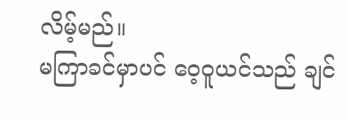လိမ့်မည်။
မကြာခင်မှာပင် ဝေ့ဝူယင်သည် ချင်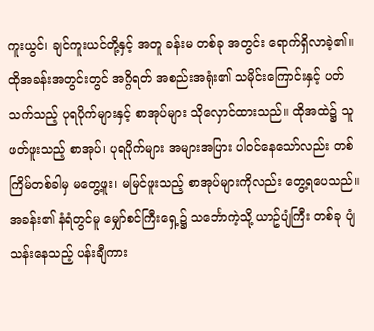ကူးယွင်၊ ချင်ကူးယင်တို့နှင့် အတူ ခန်းမ တစ်ခု အတွင်း ရောက်ရှိလာခဲ့၏။ ထိုအခန်းအတွင်းတွင် အဂ္ဂိရတ် အစည်းအရုံး၏ သမိုင်းကြောင်းနှင့် ပတ်သက်သည့် ပုရပိုက်များနှင့် စာအုပ်များ သိုလှောင်ထားသည်။ ထိုအထဲ၌ သူဖတ်ဖူးသည့် စာအုပ်၊ ပုရပိုက်များ အများအပြား ပါဝင်နေသော်လည်း တစ်ကြိမ်တစ်ခါမှ မတွေ့ဖူး၊ မမြင်ဖူးသည့် စာအုပ်များကိုလည်း တွေ့ရပေသည်။
အခန်း၏ နံရံတွင်မူ မျှော်စင်ကြီးရှေ့၌ သင်္ဘောကဲ့သို့ ယာဥ်ပျံကြီး တစ်ခု ပျံသန်းနေသည့် ပန်းချီကား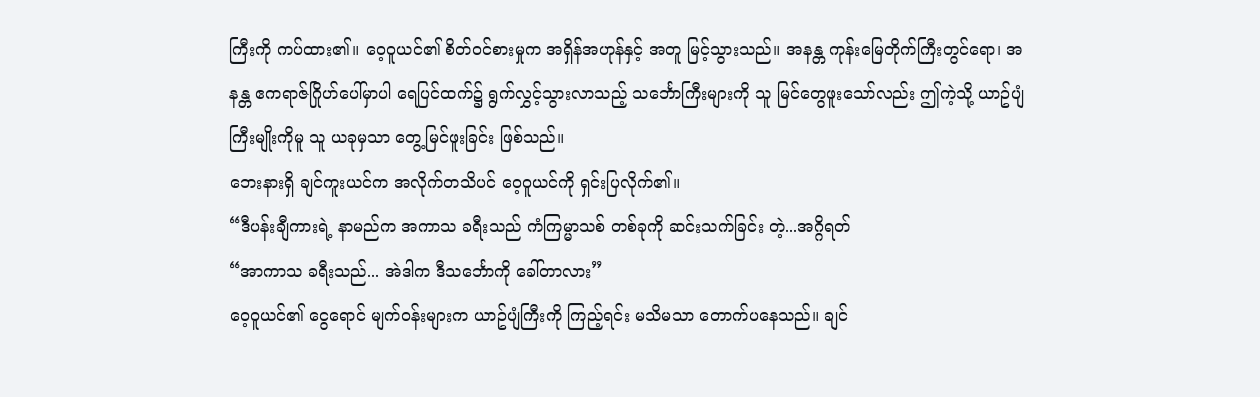ကြီးကို ကပ်ထား၏။ ဝေ့ဝူယင်၏ စိတ်ဝင်စားမှုက အရှိန်အဟုန်နှင့် အတူ မြင့်သွားသည်။ အနန္တ ကုန်းမြေတိုက်ကြီးတွင်ရော၊ အနန္တ ဧကရာဇ်ဂြိုဟ်ပေါ်မှာပါ ရေပြင်ထက်၌ ရွက်လွှင့်သွားလာသည့် သင်္ဘောကြီးများကို သူ မြင်တွေဖူးသော်လည်း ဤကဲ့သို့ ယာဥ်ပျံကြီးမျိုးကိုမူ သူ ယခုမှသာ တွေ့မြင်ဖူးခြင်း ဖြစ်သည်။
ဘေးနားရှိ ချင်ကူးယင်က အလိုက်တသိပင် ဝေ့ဝူယင်ကို ရှင်းပြလိုက်၏။
“ဒီပန်းချီကားရဲ့ နာမည်က အကာသ ခရီးသည် ကံကြမ္မာသစ် တစ်ခုကို ဆင်းသက်ခြင်း တဲ့...အဂ္ဂိရတ်
“အာကာသ ခရီးသည်... အဲဒါက ဒီသင်္ဘောကို ခေါ်တာလား”
ဝေ့ဝူယင်၏ ငွေရောင် မျက်ဝန်းများက ယာဥ်ပျံကြီးကို ကြည့်ရင်း မသိမသာ တောက်ပနေသည်။ ချင်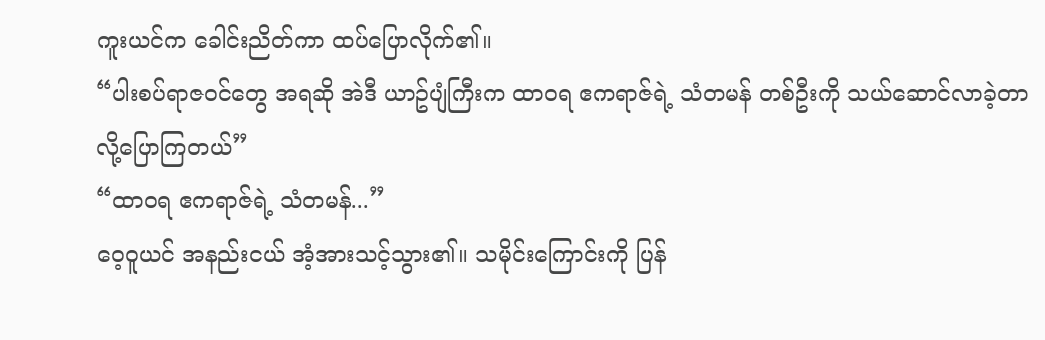ကူးယင်က ခေါင်းညိတ်ကာ ထပ်ပြောလိုက်၏။
“ပါးစပ်ရာဇဝင်တွေ အရဆို အဲဒီ ယာဥ်ပျံကြီးက ထာဝရ ဧကရာဇ်ရဲ့ သံတမန် တစ်ဦးကို သယ်ဆောင်လာခဲ့တာ လို့ပြောကြတယ်”
“ထာဝရ ဧကရာဇ်ရဲ့ သံတမန်...”
ဝေ့ဝူယင် အနည်းငယ် အံ့အားသင့်သွား၏။ သမိုင်းကြောင်းကို ပြန်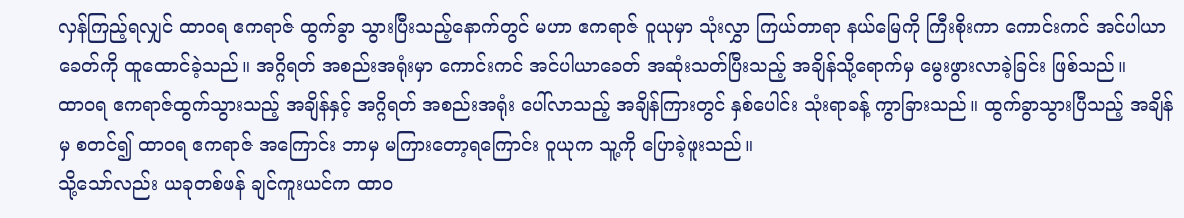လှန်ကြည့်ရလျှင် ထာဝရ ဧကရာဇ် ထွက်ခွာ သွားပြီးသည့်နောက်တွင် မဟာ ဧကရာဇ် ဝူယုမှာ သုံးလွှာ ကြယ်တာရာ နယ်မြေကို ကြီးစိုးကာ ကောင်းကင် အင်ပါယာခေတ်ကို ထူထောင်ခဲ့သည်။ အဂ္ဂိရတ် အစည်းအရုံးမှာ ကောင်းကင် အင်ပါယာခေတ် အဆုံးသတ်ပြီးသည့် အချိန်သို့ရောက်မှ မွေးဖွားလာခဲ့ခြင်း ဖြစ်သည်။
ထာဝရ ဧကရာဇ်ထွက်သွားသည့် အချိန်နှင့် အဂ္ဂိရတ် အစည်းအရုံး ပေါ်လာသည့် အချိန်ကြားတွင် နှစ်ပေါင်း သုံးရာခန့် ကွာခြားသည်။ ထွက်ခွာသွားပြီသည့် အချိန်မှ စတင်၍ ထာဝရ ဧကရာဇ် အကြောင်း ဘာမှ မကြားတော့ရကြောင်း ဝူယုက သူ့ကို ပြောခဲ့ဖူးသည်။
သို့သော်လည်း ယခုတစ်ဖန် ချင်ကူးယင်က ထာဝ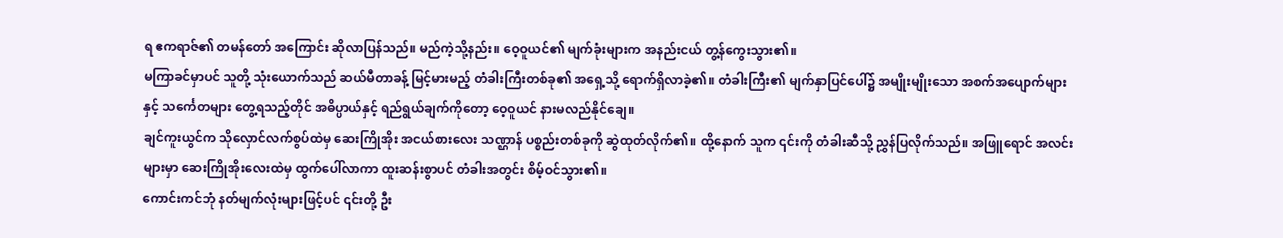ရ ဧကရာဇ်၏ တမန်တော် အကြောင်း ဆိုလာပြန်သည်။ မည်ကဲ့သို့နည်း။ ဝေ့ဝူယင်၏ မျက်ခုံးများက အနည်းငယ် တွ့န်ကွေးသွား၏။
မကြာခင်မှာပင် သူတို့ သုံးယောက်သည် ဆယ်မီတာခန့် မြင့်မားမည့် တံခါးကြီးတစ်ခု၏ အရှေ့သို့ ရောက်ရှိလာခဲ့၏။ တံခါးကြီး၏ မျက်နှာပြင်ပေါ်၌ အမျိုးမျိုးသော အစက်အပျောက်များနှင့် သင်္ကေတများ တွေ့ရသည့်တိုင် အဓိပ္ပာယ်နှင့် ရည်ရွယ်ချက်ကိုတော့ ဝေ့ဝူယင် နားမလည်နိုင်ချေ။
ချင်ကူးယွင်က သိုလှောင်လက်စွပ်ထဲမှ ဆေးကြိုအိုး အငယ်စားလေး သဏ္ဌာန် ပစ္စည်းတစ်ခုကို ဆွဲထုတ်လိုက်၏။ ထို့နောက် သူက ၎င်းကို တံခါးဆီသို့ ညွှန်ပြလိုက်သည်။ အဖြူရောင် အလင်းများမှာ ဆေးကြိုအိုးလေးထဲမှ ထွက်ပေါ်လာကာ ထူးဆန်းစွာပင် တံခါးအတွင်း စိမ့်ဝင်သွား၏။
ကောင်းကင်ဘုံ နတ်မျက်လုံးများဖြင့်ပင် ၎င်းတို့ ဦး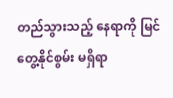တည်သွားသည့် နေရာကို မြင်တွေ့နိုင်စွမ်း မရှိရာ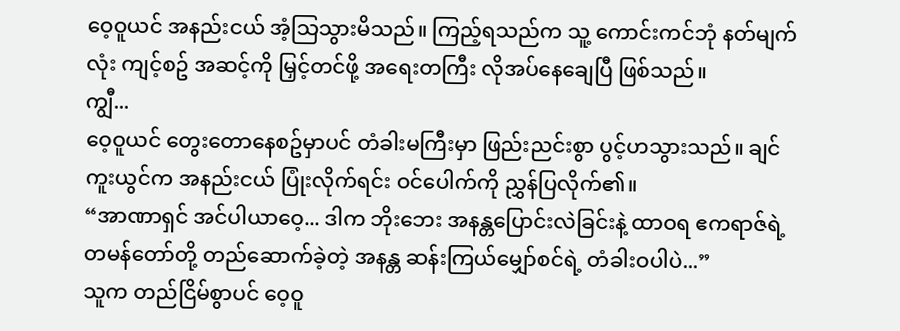ဝေ့ဝူယင် အနည်းငယ် အံ့သြသွားမိသည်။ ကြည့်ရသည်က သူ့ ကောင်းကင်ဘုံ နတ်မျက်လုံး ကျင့်စဥ် အဆင့်ကို မြှင့်တင်ဖို့ အရေးတကြီး လိုအပ်နေချေပြီ ဖြစ်သည်။
ကျွီ...
ဝေ့ဝူယင် တွေးတောနေစဥ်မှာပင် တံခါးမကြီးမှာ ဖြည်းညင်းစွာ ပွင့်ဟသွားသည်။ ချင်ကူးယွင်က အနည်းငယ် ပြုံးလိုက်ရင်း ဝင်ပေါက်ကို ညွှန်ပြလိုက်၏။
“အာဏာရှင် အင်ပါယာဝေ့... ဒါက ဘိုးဘေး အနန္တပြောင်းလဲခြင်းနဲ့ ထာဝရ ဧကရာဇ်ရဲ့ တမန်တော်တို့ တည်ဆောက်ခဲ့တဲ့ အနန္တ ဆန်းကြယ်မျှော်စင်ရဲ့ တံခါးဝပါပဲ...”
သူက တည်ငြိမ်စွာပင် ဝေ့ဝူ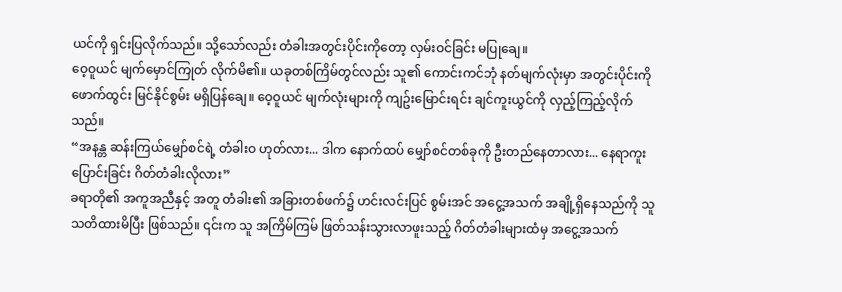ယင်ကို ရှင်းပြလိုက်သည်။ သို့သော်လည်း တံခါးအတွင်းပိုင်းကိုတော့ လှမ်းဝင်ခြင်း မပြုချေ။
ဝေ့ဝူယင် မျက်မှောင်ကြုတ် လိုက်မိ၏။ ယခုတစ်ကြိမ်တွင်လည်း သူ၏ ကောင်းကင်ဘုံ နတ်မျက်လုံးမှာ အတွင်းပိုင်းကို ဖောက်ထွင်း မြင်နိုင်စွမ်း မရှိပြန်ချေ။ ဝေ့ဝူယင် မျက်လုံးများကို ကျဥ်းမြောင်းရင်း ချင်ကူးယွင်ကို လှည့်ကြည့်လိုက်သည်။
“အနန္တ ဆန်းကြယ်မျှော်စင်ရဲ့ တံခါးဝ ဟုတ်လား... ဒါက နောက်ထပ် မျှော်စင်တစ်ခုကို ဦးတည်နေတာလား... နေရာကူးပြောင်းခြင်း ဂိတ်တံခါးလိုလား”
ခရာတို၏ အကူအညီနှင့် အတူ တံခါး၏ အခြားတစ်ဖက်၌ ဟင်းလင်းပြင် စွမ်းအင် အငွေ့အသက် အချို့ရှိနေသည်ကို သူ သတိထားမိပြီး ဖြစ်သည်။ ၎င်းက သူ အကြိမ်ကြမ် ဖြတ်သန်းသွားလာဖူးသည့် ဂိတ်တံခါးများထံမှ အငွေ့အသက်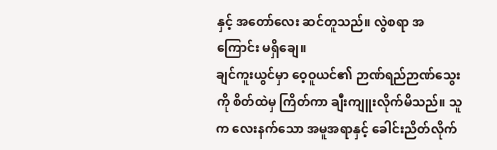နှင့် အတော်လေး ဆင်တူသည်။ လွဲစရာ အကြောင်း မရှိချေ။
ချင်ကူးယွင်မှာ ဝေ့ဝူယင်၏ ဉာဏ်ရည်ဉာဏ်သွေးကို စိတ်ထဲမှ ကြိတ်ကာ ချီးကျူးလိုက်မိသည်။ သူက လေးနက်သော အမူအရာနှင့် ခေါင်းညိတ်လိုက်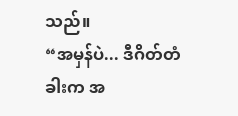သည်။
“အမှန်ပဲ... ဒီဂိတ်တံခါးက အ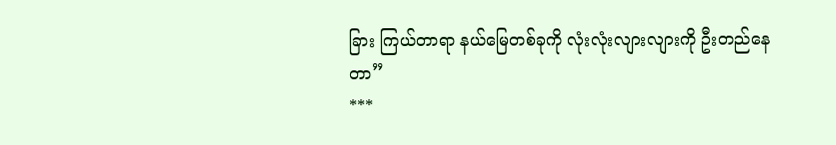ခြား ကြယ်တာရာ နယ်မြေတစ်ခုကို လုံးလုံးလျားလျားကို ဦးတည်နေတာ”
***